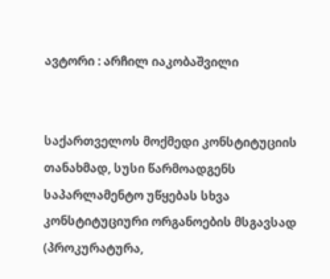ავტორი : არჩილ იაკობაშვილი


საქართველოს მოქმედი კონსტიტუციის თანახმად, სუსი წარმოადგენს საპარლამენტო უწყებას სხვა კონსტიტუციური ორგანოების მსგავსად (პროკურატურა,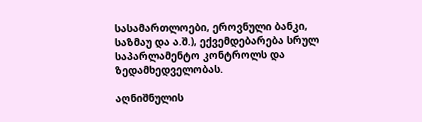სასამართლოები, ეროვნული ბანკი, საზმაუ და ა.შ.), ექვემდებარება სრულ საპარლამენტო კონტროლს და ზედამხედველობას.

აღნიშნულის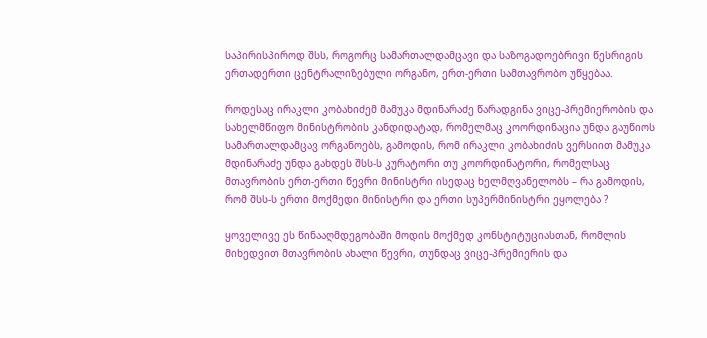საპირისპიროდ შსს, როგორც სამართალდამცავი და საზოგადოებრივი წესრიგის ერთადერთი ცენტრალიზებული ორგანო, ერთ-ერთი სამთავრობო უწყებაა.

როდესაც ირაკლი კობახიძემ მამუკა მდინარაძე წარადგინა ვიცე-პრემიერობის და სახელმწიფო მინისტრობის კანდიდატად, რომელმაც კოორდინაცია უნდა გაუწიოს სამართალდამცავ ორგანოებს, გამოდის, რომ ირაკლი კობახიძის ვერსიით მამუკა მდინარაძე უნდა გახდეს შსს-ს კურატორი თუ კოორდინატორი, რომელსაც მთავრობის ერთ-ერთი წევრი მინისტრი ისედაც ხელმღვანელობს – რა გამოდის, რომ შსს-ს ერთი მოქმედი მინისტრი და ერთი სუპერმინისტრი ეყოლება ?

ყოველივე ეს წინააღმდეგობაში მოდის მოქმედ კონსტიტუციასთან, რომლის მიხედვით მთავრობის ახალი წევრი, თუნდაც ვიცე-პრემიერის და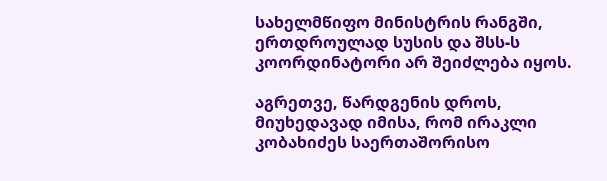სახელმწიფო მინისტრის რანგში, ერთდროულად სუსის და შსს-ს კოორდინატორი არ შეიძლება იყოს.

აგრეთვე, წარდგენის დროს, მიუხედავად იმისა, რომ ირაკლი კობახიძეს საერთაშორისო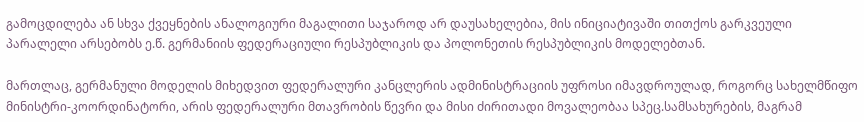გამოცდილება ან სხვა ქვეყნების ანალოგიური მაგალითი საჯაროდ არ დაუსახელებია, მის ინიციატივაში თითქოს გარკვეული პარალელი არსებობს ე.წ. გერმანიის ფედერაციული რესპუბლიკის და პოლონეთის რესპუბლიკის მოდელებთან.

მართლაც, გერმანული მოდელის მიხედვით ფედერალური კანცლერის ადმინისტრაციის უფროსი იმავდროულად, როგორც სახელმწიფო მინისტრი-კოორდინატორი, არის ფედერალური მთავრობის წევრი და მისი ძირითადი მოვალეობაა სპეც.სამსახურების, მაგრამ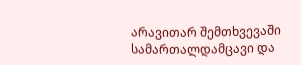არავითარ შემთხვევაში სამართალდამცავი და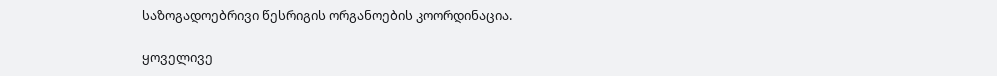საზოგადოებრივი წესრიგის ორგანოების კოორდინაცია.

ყოველივე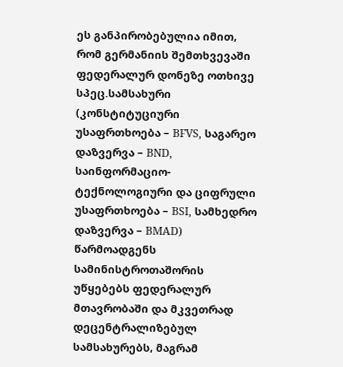ეს განპირობებულია იმით, რომ გერმანიის შემთხვევაში ფედერალურ დონეზე ოთხივე სპეც.სამსახური (კონსტიტუციური უსაფრთხოება – BFVS, საგარეო დაზვერვა – BND, საინფორმაციო-ტექნოლოგიური და ციფრული უსაფრთხოება – BSI, სამხედრო დაზვერვა – BMAD) წარმოადგენს სამინისტროთაშორის უწყებებს ფედერალურ მთავრობაში და მკვეთრად დეცენტრალიზებულ სამსახურებს, მაგრამ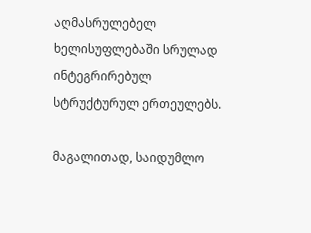აღმასრულებელ ხელისუფლებაში სრულად ინტეგრირებულ სტრუქტურულ ერთეულებს.

მაგალითად, საიდუმლო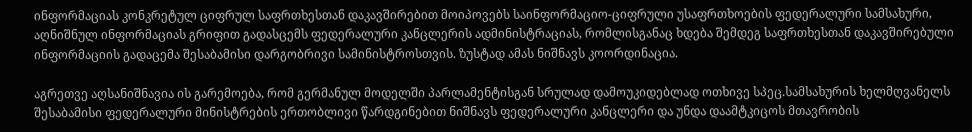ინფორმაციას კონკრეტულ ციფრულ საფრთხესთან დაკავშირებით მოიპოვებს საინფორმაციო-ციფრული უსაფრთხოების ფედერალური სამსახური, აღნიშნულ ინფორმაციას გრიფით გადასცემს ფედერალური კანცლერის ადმინისტრაციას, რომლისგანაც ხდება შემდეგ საფრთხესთან დაკავშირებული ინფორმაციის გადაცემა შესაბამისი დარგობრივი სამინისტროსთვის. ზუსტად ამას ნიშნავს კოორდინაცია.

აგრეთვე აღსანიშნავია ის გარემოება, რომ გერმანულ მოდელში პარლამენტისგან სრულად დამოუკიდებლად ოთხივე სპეც.სამსახურის ხელმღვანელს შესაბამისი ფედერალური მინისტრების ერთობლივი წარდგინებით ნიშნავს ფედერალური კანცლერი და უნდა დაამტკიცოს მთავრობის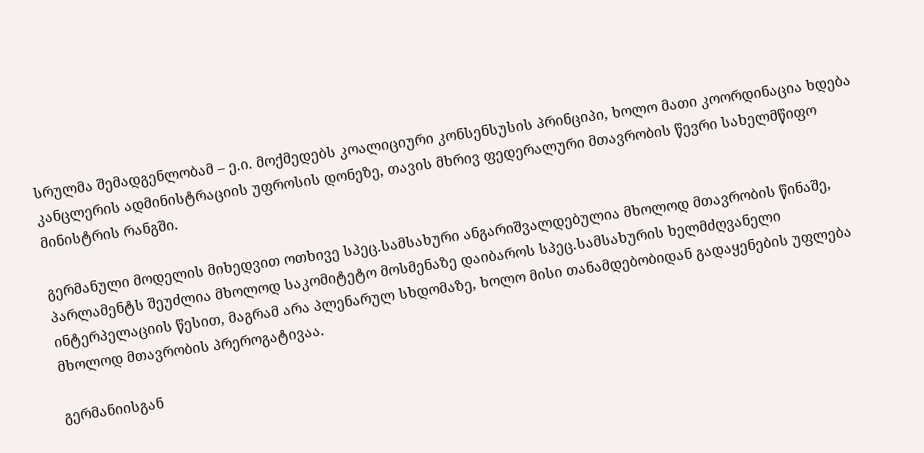სრულმა შემადგენლობამ – ე.ი. მოქმედებს კოალიციური კონსენსუსის პრინციპი, ხოლო მათი კოორდინაცია ხდება კანცლერის ადმინისტრაციის უფროსის დონეზე, თავის მხრივ ფედერალური მთავრობის წევრი სახელმწიფო მინისტრის რანგში.

გერმანული მოდელის მიხედვით ოთხივე სპეც.სამსახური ანგარიშვალდებულია მხოლოდ მთავრობის წინაშე, პარლამენტს შეუძლია მხოლოდ საკომიტეტო მოსმენაზე დაიბაროს სპეც.სამსახურის ხელმძღვანელი ინტერპელაციის წესით, მაგრამ არა პლენარულ სხდომაზე, ხოლო მისი თანამდებობიდან გადაყენების უფლება მხოლოდ მთავრობის პრეროგატივაა.

გერმანიისგან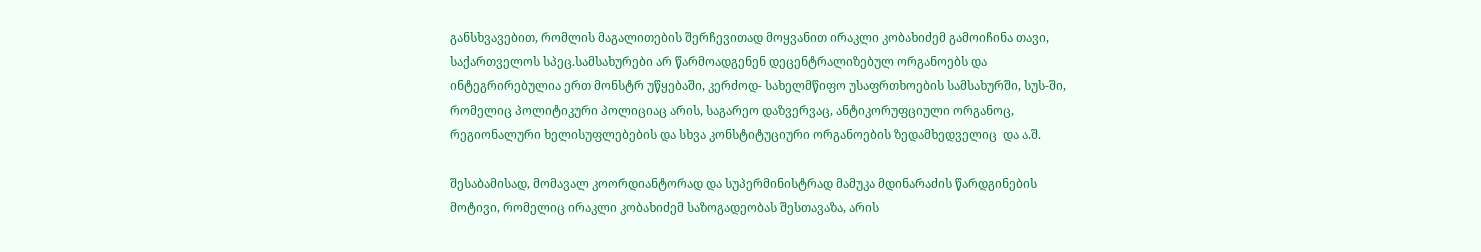განსხვავებით, რომლის მაგალითების შერჩევითად მოყვანით ირაკლი კობახიძემ გამოიჩინა თავი, საქართველოს სპეც.სამსახურები არ წარმოადგენენ დეცენტრალიზებულ ორგანოებს და ინტეგრირებულია ერთ მონსტრ უწყებაში, კერძოდ- სახელმწიფო უსაფრთხოების სამსახურში, სუს-ში, რომელიც პოლიტიკური პოლიციაც არის, საგარეო დაზვერვაც, ანტიკორუფციული ორგანოც, რეგიონალური ხელისუფლებების და სხვა კონსტიტუციური ორგანოების ზედამხედველიც  და ა.შ.

შესაბამისად, მომავალ კოორდიანტორად და სუპერმინისტრად მამუკა მდინარაძის წარდგინების მოტივი, რომელიც ირაკლი კობახიძემ საზოგადეობას შესთავაზა, არის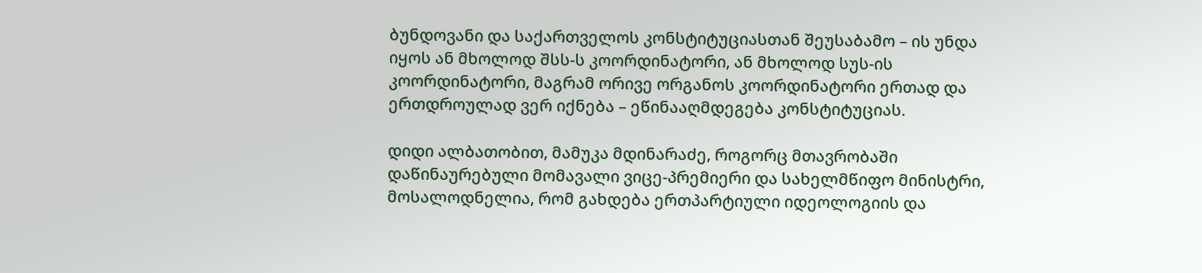ბუნდოვანი და საქართველოს კონსტიტუციასთან შეუსაბამო – ის უნდა იყოს ან მხოლოდ შსს-ს კოორდინატორი, ან მხოლოდ სუს-ის კოორდინატორი, მაგრამ ორივე ორგანოს კოორდინატორი ერთად და ერთდროულად ვერ იქნება – ეწინააღმდეგება კონსტიტუციას.

დიდი ალბათობით, მამუკა მდინარაძე, როგორც მთავრობაში დაწინაურებული მომავალი ვიცე-პრემიერი და სახელმწიფო მინისტრი, მოსალოდნელია, რომ გახდება ერთპარტიული იდეოლოგიის და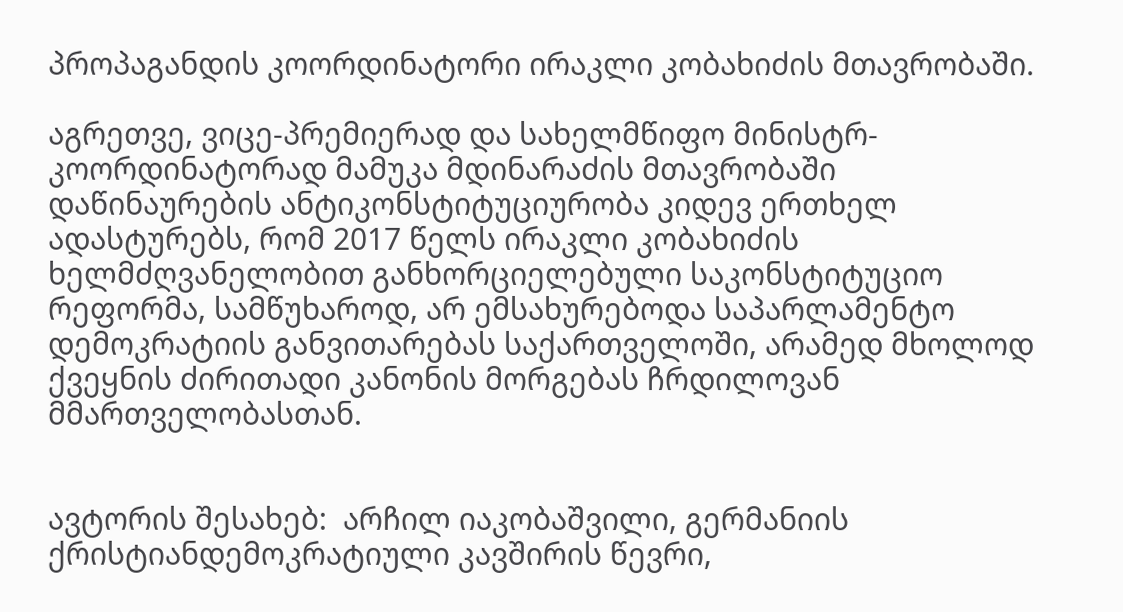პროპაგანდის კოორდინატორი ირაკლი კობახიძის მთავრობაში.

აგრეთვე, ვიცე-პრემიერად და სახელმწიფო მინისტრ-კოორდინატორად მამუკა მდინარაძის მთავრობაში დაწინაურების ანტიკონსტიტუციურობა კიდევ ერთხელ ადასტურებს, რომ 2017 წელს ირაკლი კობახიძის ხელმძღვანელობით განხორციელებული საკონსტიტუციო რეფორმა, სამწუხაროდ, არ ემსახურებოდა საპარლამენტო დემოკრატიის განვითარებას საქართველოში, არამედ მხოლოდ ქვეყნის ძირითადი კანონის მორგებას ჩრდილოვან მმართველობასთან.


ავტორის შესახებ:  არჩილ იაკობაშვილი, გერმანიის ქრისტიანდემოკრატიული კავშირის წევრი,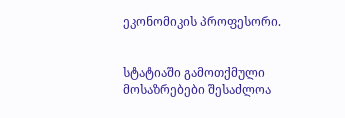ეკონომიკის პროფესორი.


სტატიაში გამოთქმული მოსაზრებები შესაძლოა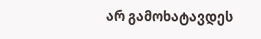არ გამოხატავდეს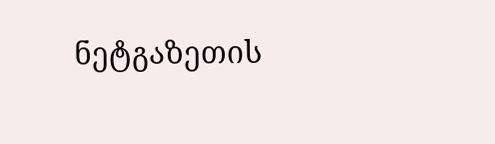ნეტგაზეთის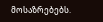მოსაზრებებს.